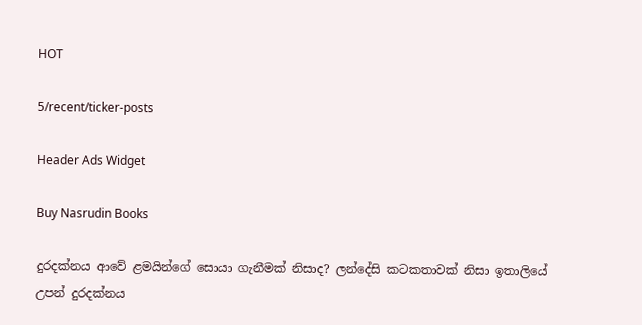HOT

5/recent/ticker-posts

Header Ads Widget

Buy Nasrudin Books

දුරදක්නය ආවේ ළමයින්ගේ සොයා ගැනීමක් නිසාද? ලන්දේසි කටකතාවක් නිසා ඉතාලියේ උපන් දුරදක්නය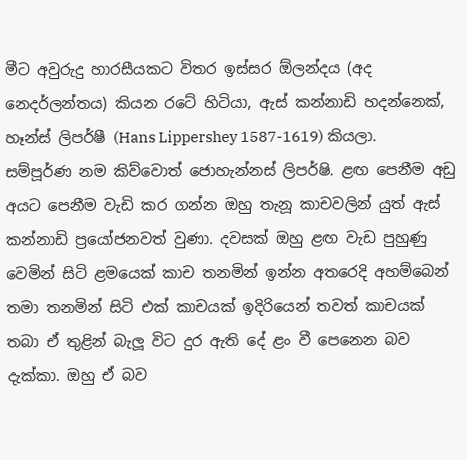මීට අවුරුදු හාරසීයකට විතර ඉස්සර ඕලන්දය (අද නෙදර්ලන්තය) කියන රටේ හිටියා, ඇස් කන්නාඩි හදන්නෙක්, හෑන්ස් ලිපර්ෂී (Hans Lippershey 1587-1619) කියලා. සම්පූර්ණ නම කිව්වොත් ජොහැන්නස් ලිපර්ෂි. ළඟ පෙනීම අඩු අයට පෙනීම වැඩි කර ගන්න ඔහු තැනූ කාචවලින් යුත් ඇස් කන්නාඩි ප්‍රයෝජනවත් වුණා. දවසක් ඔහු ළඟ වැඩ පුහුණු වෙමින් සිටි ළමයෙක් කාච තනමින් ඉන්න අතරෙදි අහම්බෙන් තමා තනමින් සිටි එක් කාචයක් ඉදිරියෙන් තවත් කාචයක් තබා ඒ තුළින් බැලූ විට දුර ඇති දේ ළං වී පෙනෙන බව දැක්කා. ඔහු ඒ බව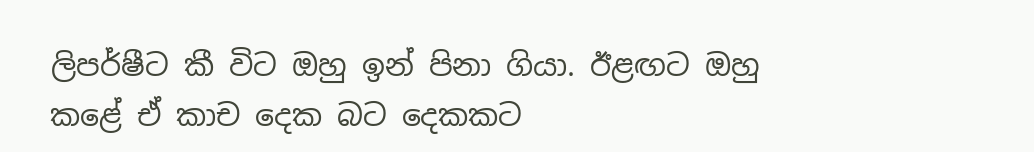ලිපර්ෂීට කී විට ඔහු ඉන් පිනා ගියා. ඊළඟට ඔහු කළේ ඒ කාච දෙක බට දෙකකට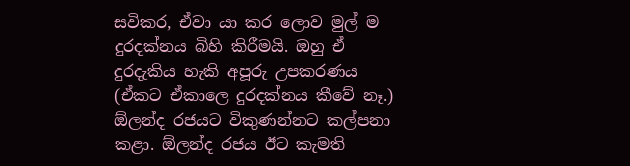සවිකර, ඒවා යා කර ලොව මුල් ම දුරදක්නය බිහි කිරීමයි. ඔහු ඒ දුරදැකිය හැකි අපූරු උපකරණය (ඒකට ඒකාලෙ දුරදක්නය කීවේ නෑ.)  ඕලන්ද රජයට විකුණන්නට කල්පනා කළා. ඕලන්ද රජය ඊට කැමති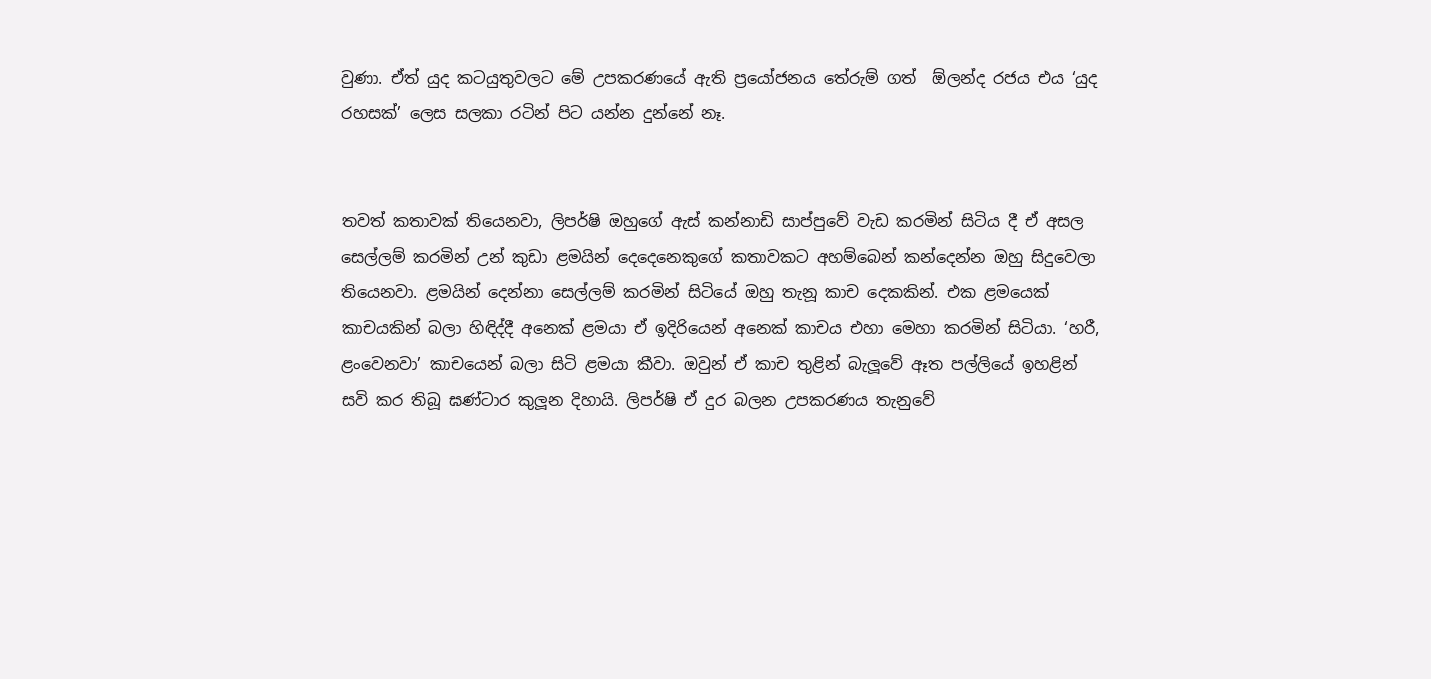වුණා. ඒත් යුද කටයුතුවලට මේ උපකරණයේ ඇති ප්‍රයෝජනය තේරුම් ගත්  ඕලන්ද රජය එය ‘යුද රහසක්’ ලෙස සලකා රටින් පිට යන්න දුන්නේ නෑ.


තවත් කතාවක් තියෙනවා, ලිපර්ෂි ඔහුගේ ඇස් කන්නාඩි සාප්පුවේ වැඩ කරමින් සිටිය දී ඒ අසල සෙල්ලම් කරමින් උන් කුඩා ළමයින් දෙදෙනෙකුගේ කතාවකට අහම්බෙන් කන්දෙන්න ඔහු සිදුවෙලා තියෙනවා. ළමයින් දෙන්නා සෙල්ලම් කරමින් සිටියේ ඔහු තැනූ කාච දෙකකින්. එක ළමයෙක් කාචයකින් බලා හිඳිද්දී අනෙක් ළමයා ඒ ඉදිරියෙන් අනෙක් කාචය එහා මෙහා කරමින් සිටියා. ‘හරී, ළංවෙනවා’ කාචයෙන් බලා සිටි ළමයා කීවා. ඔවුන් ඒ කාච තුළින් බැලූවේ ඈත පල්ලියේ ඉහළින් සවි කර තිබූ ඝණ්ටාර කුලූන දිහායි. ලිපර්ෂි ඒ දුර බලන උපකරණය තැනුවේ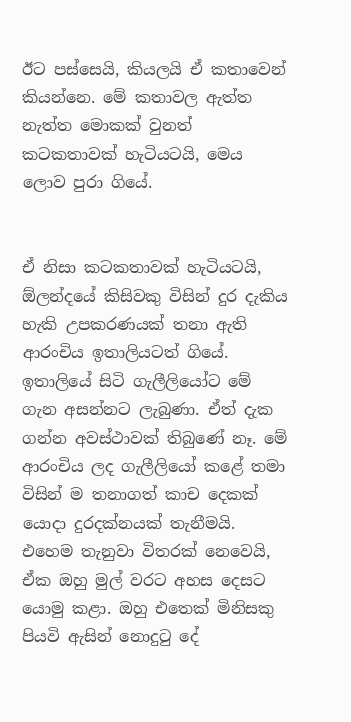ඊට පස්සෙයි, කියලයි ඒ කතාවෙන් කියන්නෙ. මේ කතාවල ඇත්ත නැත්ත මොකක් වුනත් කටකතාවක් හැටියටයි, මෙය ලොව පුරා ගියේ.


ඒ නිසා කටකතාවක් හැටියටයි, ඕලන්දයේ කිසිවකු විසින් දුර දැකිය හැකි උපකරණයක් තනා ඇති ආරංචිය ඉතාලියටත් ගියේ. ඉතාලියේ සිටි ගැලීලියෝට මේ ගැන අසන්නට ලැබුණා. ඒත් දැක ගන්න අවස්ථාවක් තිබුණේ නෑ. මේ ආරංචිය ලද ගැලීලියෝ කළේ තමා විසින් ම තනාගත් කාච දෙකක් යොදා දුරදක්නයක් තැනීමයි. එහෙම තැනුවා විතරක් නෙවෙයි, ඒක ඔහු මුල් වරට අහස දෙසට යොමු කළා. ඔහු එතෙක් මිනිසකු පියවි ඇසින් නොදුටු දේ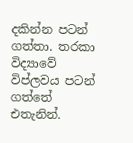දකින්න පටන් ගත්තා. තරකා විද්‍යාවේ විප්ලවය පටන් ගත්තේ එතැනින්.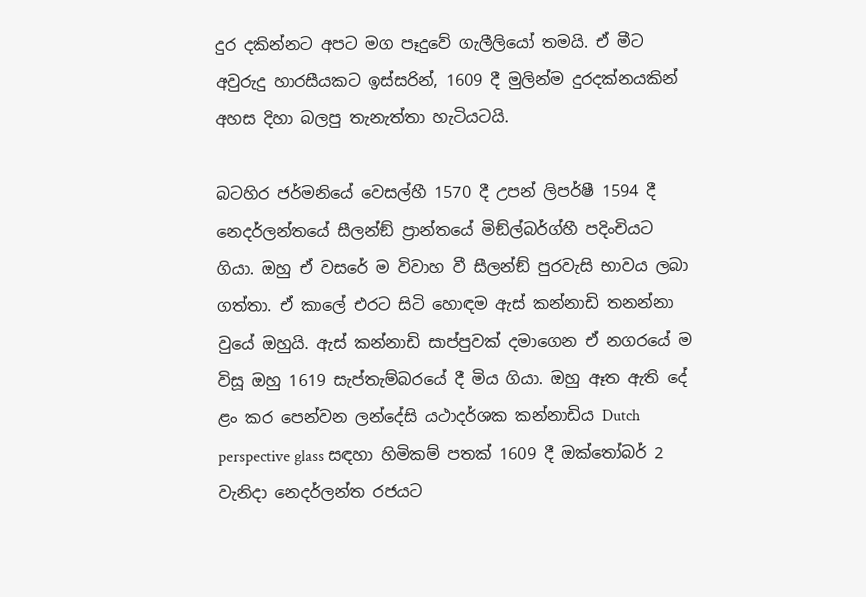දුර දකින්නට අපට මග පෑදුවේ ගැලීලියෝ තමයි. ඒ මීට අවුරුදු හාරසීයකට ඉස්සරින්, 1609 දී මුලින්ම දුරදක්නයකින් අහස දිහා බලපු තැනැත්තා හැටියටයි.

බටහිර ජර්මනියේ වෙසල්හී 1570 දී උපන් ලිපර්ෂී 1594 දී නෙදර්ලන්තයේ සීලන්ඞ් ප්‍රාන්තයේ මිඞ්ල්බර්ග්හී පදිංචියට ගියා. ඔහු ඒ වසරේ ම විවාහ වී සීලන්ඞ් පුරවැසි භාවය ලබා ගත්තා. ඒ කාලේ එරට සිටි හොඳම ඇස් කන්නාඩි තනන්නා වුයේ ඔහුයි. ඇස් කන්නාඩි සාප්පුවක් දමාගෙන ඒ නගරයේ ම විසූ ඔහු 1619 සැප්තැම්බරයේ දී මිය ගියා. ඔහු ඈත ඇති දේ ළං කර පෙන්වන ලන්දේසි යථාදර්ශක කන්නාඩිය Dutch perspective glass සඳහා හිමිකම් පතක් 1609 දී ඔක්තෝබර් 2 වැනිදා නෙදර්ලන්ත රජයට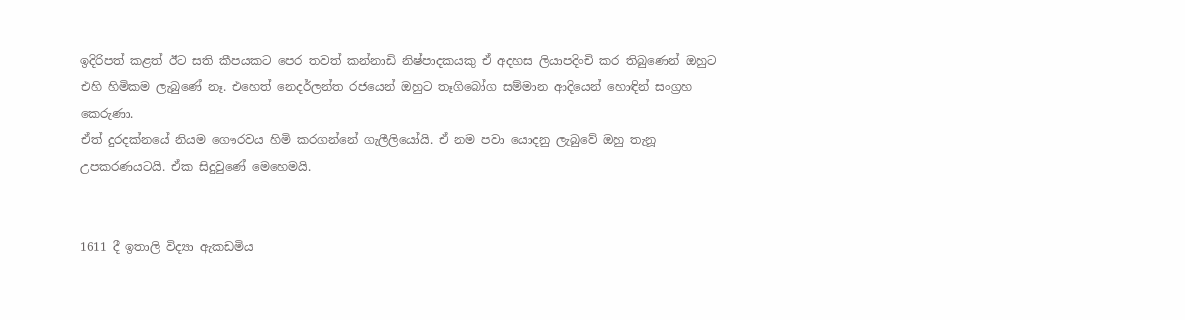ඉදිරිපත් කළත් ඊට සති කීපයකට පෙර තවත් කන්නාඩි නිෂ්පාදකයකු ඒ අදහස ලියාපදිංචි කර තිබුණෙන් ඔහුට එහි හිමිකම ලැබුණේ නෑ. එහෙත් නෙදර්ලන්ත රජයෙන් ඔහුට තෑගිබෝග සම්මාන ආදියෙන් හොඳින් සංග්‍රහ කෙරුණා.
ඒත් දුරදක්නයේ නියම ගෞරවය හිමි කරගන්නේ ගැලීලියෝයි. ඒ නම පවා යොදනු ලැබුවේ ඔහු තැනූ උපකරණයටයි. ඒක සිදුවුණේ මෙහෙමයි.


1611 දී ඉතාලි විද්‍යා ඇකඩමිය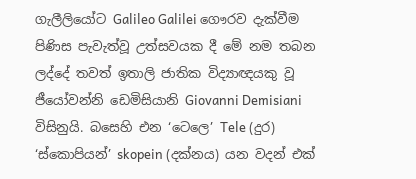ගැලීලියෝට Galileo Galilei ගෞරව දැක්වීම පිණිස පැවැත්වූ උත්සවයක දී මේ නම තබන ලද්දේ තවත් ඉතාලි ජාතික විද්‍යාඥයකු වූ ජීයෝවන්නි ඩෙමිසියානි Giovanni Demisiani විසිනුයි. බසෙහි එන ‘ටෙලෙ’ Tele (දුර) ‘ස්කොපියන්’ skopein (දක්නය) යන වදන් එක්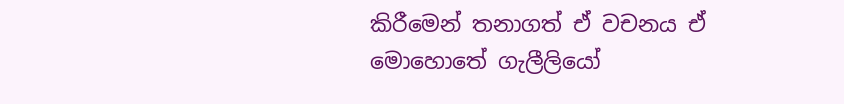කිරීමෙන් තනාගත් ඒ වචනය ඒ මොහොතේ ගැලීලියෝ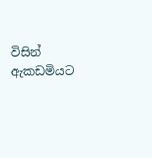විසින් ඇකඩමියට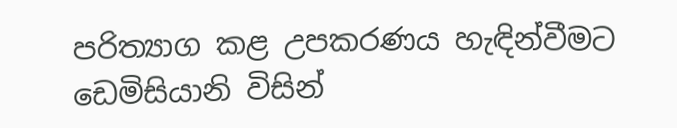පරිත්‍යාග කළ උපකරණය හැඳින්වීමට ඩෙමිසියානි විසින්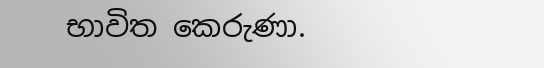භාවිත කෙරුණා.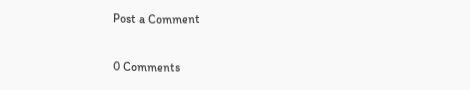Post a Comment

0 Comments